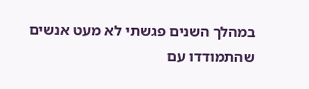במהלך השנים פגשתי לא מעט אנשים שהתמודדו עם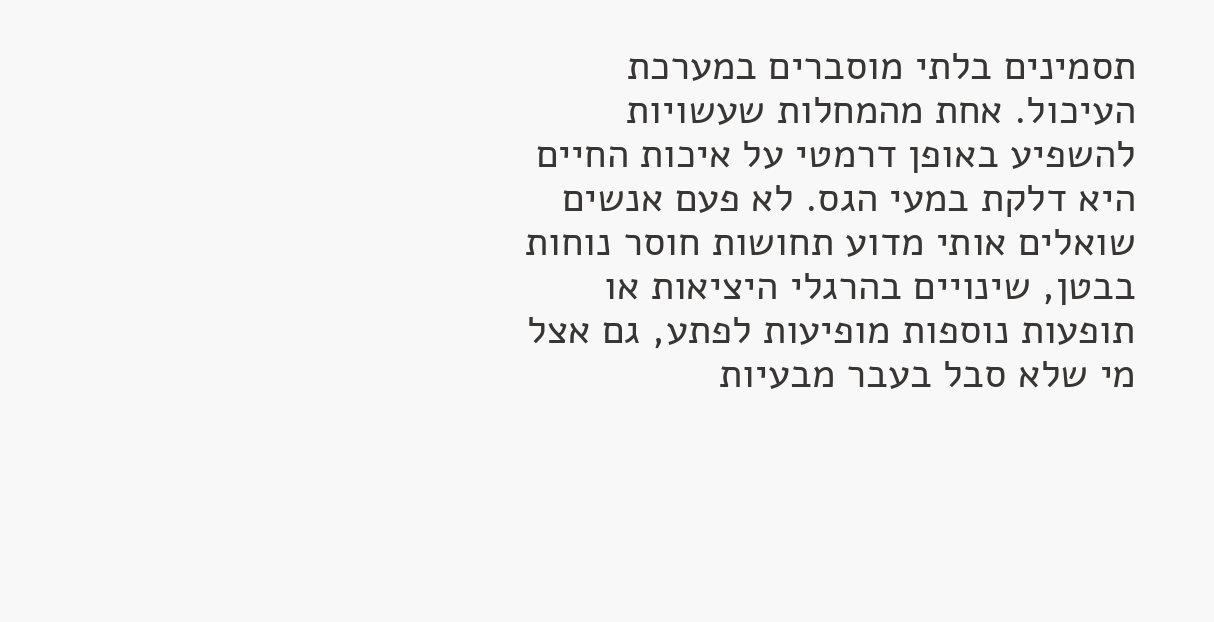תסמינים בלתי מוסברים במערכת העיכול. אחת מהמחלות שעשויות להשפיע באופן דרמטי על איכות החיים היא דלקת במעי הגס. לא פעם אנשים שואלים אותי מדוע תחושות חוסר נוחות בבטן, שינויים בהרגלי היציאות או תופעות נוספות מופיעות לפתע, גם אצל מי שלא סבל בעבר מבעיות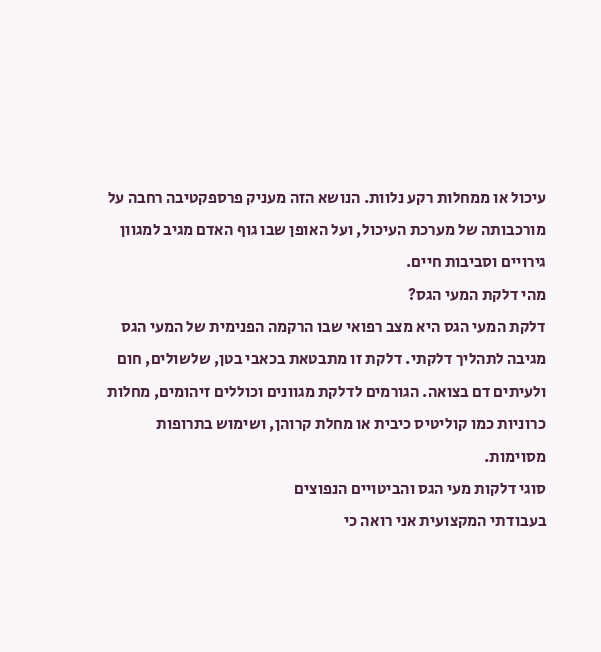עיכול או ממחלות רקע נלוות. הנושא הזה מעניק פרספקטיבה רחבה על מורכבותה של מערכת העיכול, ועל האופן שבו גוף האדם מגיב למגוון גירויים וסביבות חיים.
מהי דלקת המעי הגס?
דלקת המעי הגס היא מצב רפואי שבו הרקמה הפנימית של המעי הגס מגיבה לתהליך דלקתי. דלקת זו מתבטאת בכאבי בטן, שלשולים, חום ולעיתים דם בצואה. הגורמים לדלקת מגוונים וכוללים זיהומים, מחלות כרוניות כמו קוליטיס כיבית או מחלת קרוהן, ושימוש בתרופות מסוימות.
סוגי דלקות מעי הגס והביטויים הנפוצים
בעבודתי המקצועית אני רואה כי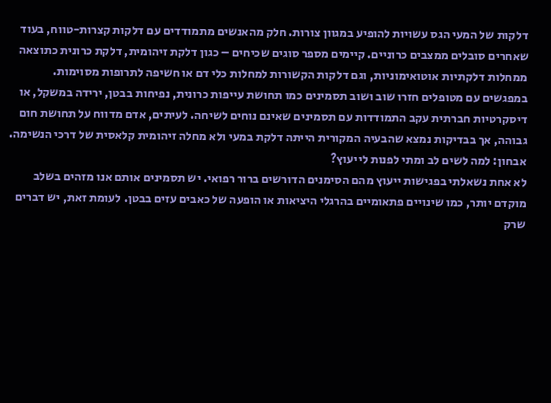דלקות של המעי הגס עשויות להופיע במגוון צורות. חלק מהאנשים מתמודדים עם דלקות קצרות-טווח, בעוד שאחרים סובלים ממצבים כרוניים. קיימים מספר סוגים שכיחים – כגון דלקת זיהומית, דלקת כרונית כתוצאה ממחלות דלקתיות אוטואימוניות, וגם דלקות הקשורות למחלות כלי דם או חשיפה לתרופות מסוימות.
במפגשים עם מטופלים חזרו שוב ושוב תסמינים כמו תחושת עייפות כרונית, נפיחות בבטן, ירידה במשקל, או דיסקרטיות חברתית עקב התמודדות עם תסמינים שאינם נוחים לשיחה. לעיתים, אדם מדווח על תחושת חום גבוהה, אך בבדיקות נמצא שהבעיה המקורית הייתה דלקת במעי ולא מחלה זיהומית קלאסית של דרכי הנשימה.
אבחון: למה לשים לב ומתי לפנות לייעוץ?
לא אחת נשאלתי בפגישות ייעוץ מהם הסימנים הדורשים ברור רפואי. יש תסמינים אותם אנו מזהים בשלב מוקדם יותר, כמו שינויים פתאומיים בהרגלי היציאות או הופעה של כאבים עזים בבטן. לעומת זאת, יש דברים שרק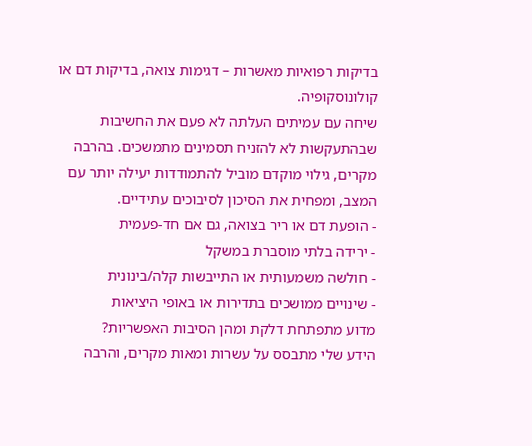בדיקות רפואיות מאשרות – דגימות צואה, בדיקות דם או קולונוסקופיה.
שיחה עם עמיתים העלתה לא פעם את החשיבות שבהתעקשות לא להזניח תסמינים מתמשכים. בהרבה מקרים, גילוי מוקדם מוביל להתמודדות יעילה יותר עם המצב, ומפחית את הסיכון לסיבוכים עתידיים.
- הופעת דם או ריר בצואה, גם אם חד-פעמית
- ירידה בלתי מוסברת במשקל
- חולשה משמעותית או התייבשות קלה/בינונית
- שינויים ממושכים בתדירות או באופי היציאות
מדוע מתפתחת דלקת ומהן הסיבות האפשריות?
הידע שלי מתבסס על עשרות ומאות מקרים, והרבה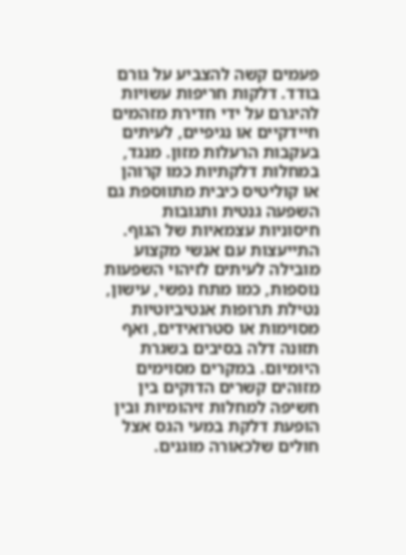פעמים קשה להצביע על גורם בודד. דלקות חריפות עשויות להיגרם על ידי חדירת מזהמים חיידקיים או נגיפיים, לעיתים בעקבות הרעלות מזון. מנגד, במחלות דלקתיות כמו קרוהן או קוליטיס כיבית מתווספת גם השפעה גנטית ותגובות חיסוניות עצמאיות של הגוף.
התייעצות עם אנשי מקצוע מובילה לעיתים לזיהוי השפעות נוספות, כמו מתח נפשי, עישון, נטילת תרופות אנטיביוטיות מסוימות או סטרואידים, ואף תזונה דלה בסיבים בשגרת היומיום. במקרים מסוימים מזוהים קשרים הדוקים בין חשיפה למחלות זיהומיות ובין הופעת דלקת במעי הגס אצל חולים שלכאורה מוגנים.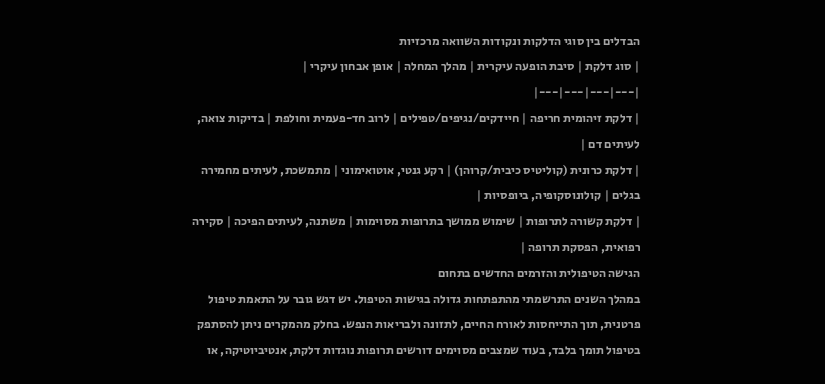הבדלים בין סוגי הדלקות ונקודות השוואה מרכזיות
| סוג דלקת | סיבת הופעה עיקרית | מהלך המחלה | אופן אבחון עיקרי |
|---|---|---|---|
| דלקת זיהומית חריפה | חיידקים/נגיפים/טפילים | לרוב חד-פעמית וחולפת | בדיקות צואה, לעיתים דם |
| דלקת כרונית (קוליטיס כיבית/קרוהן) | רקע גנטי, אוטואימוני | מתמשכת, לעיתים מחמירה בגלים | קולונוסקופיה, ביופסיות |
| דלקת קשורה לתרופות | שימוש ממושך בתרופות מסוימות | משתנה, לעיתים הפיכה | סקירה רפואית, הפסקת תרופה |
הגישה הטיפולית והזרמים החדשים בתחום
במהלך השנים התרשמתי מהתפתחות גדולה בגישות הטיפול. יש דגש גובר על התאמת טיפול פרטנית, תוך התייחסות לאורח החיים, לתזונה ולבריאות הנפש. בחלק מהמקרים ניתן להסתפק בטיפול תומך בלבד, בעוד שמצבים מסוימים דורשים תרופות נוגדות דלקת, אנטיביוטיקה, או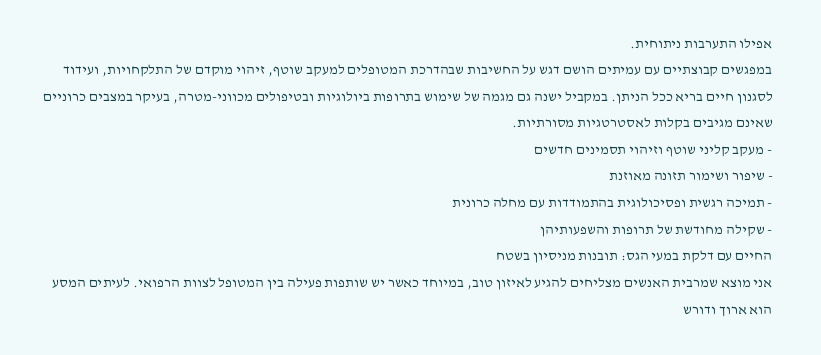אפילו התערבות ניתוחית.
במפגשים קבוצתיים עם עמיתים הושם דגש על החשיבות שבהדרכת המטופלים למעקב שוטף, זיהוי מוקדם של התלקחויות, ועידוד לסגנון חיים בריא ככל הניתן. במקביל ישנה גם מגמה של שימוש בתרופות ביולוגיות ובטיפולים מכווני-מטרה, בעיקר במצבים כרוניים שאינם מגיבים בקלות לאסטרטגיות מסורתיות.
- מעקב קליני שוטף וזיהוי תסמינים חדשים
- שיפור ושימור תזונה מאוזנת
- תמיכה רגשית ופסיכולוגית בהתמודדות עם מחלה כרונית
- שקילה מחודשת של תרופות והשפעותיהן
החיים עם דלקת במעי הגס: תובנות מניסיון בשטח
אני מוצא שמרבית האנשים מצליחים להגיע לאיזון טוב, במיוחד כאשר יש שותפות פעילה בין המטופל לצוות הרפואי. לעיתים המסע הוא ארוך ודורש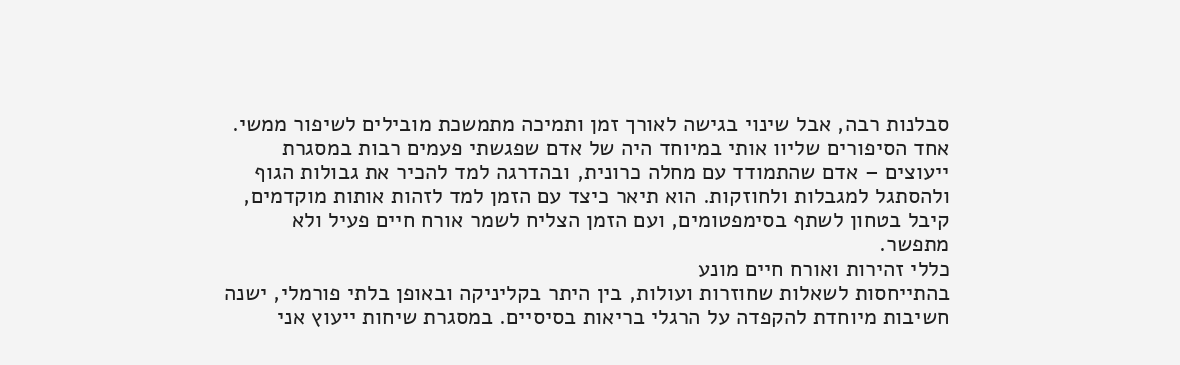סבלנות רבה, אבל שינוי בגישה לאורך זמן ותמיכה מתמשכת מובילים לשיפור ממשי.
אחד הסיפורים שליוו אותי במיוחד היה של אדם שפגשתי פעמים רבות במסגרת ייעוצים – אדם שהתמודד עם מחלה כרונית, ובהדרגה למד להכיר את גבולות הגוף ולהסתגל למגבלות ולחוזקות. הוא תיאר כיצד עם הזמן למד לזהות אותות מוקדמים, קיבל בטחון לשתף בסימפטומים, ועם הזמן הצליח לשמר אורח חיים פעיל ולא מתפשר.
כללי זהירות ואורח חיים מונע
בהתייחסות לשאלות שחוזרות ועולות, בין היתר בקליניקה ובאופן בלתי פורמלי, ישנה חשיבות מיוחדת להקפדה על הרגלי בריאות בסיסיים. במסגרת שיחות ייעוץ אני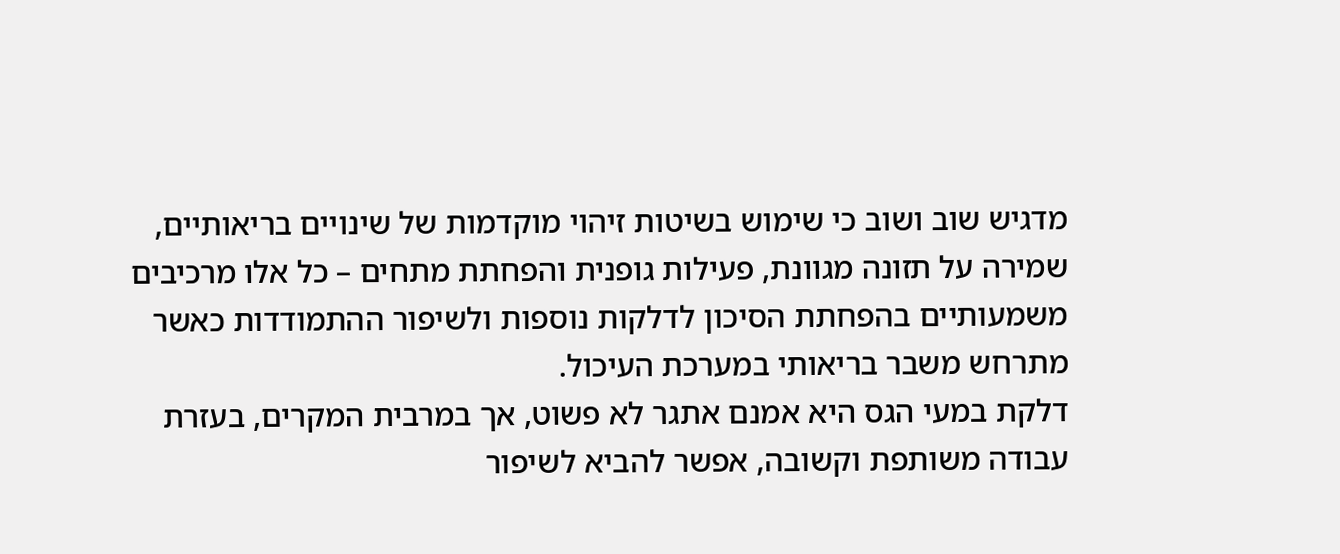מדגיש שוב ושוב כי שימוש בשיטות זיהוי מוקדמות של שינויים בריאותיים, שמירה על תזונה מגוונת, פעילות גופנית והפחתת מתחים – כל אלו מרכיבים משמעותיים בהפחתת הסיכון לדלקות נוספות ולשיפור ההתמודדות כאשר מתרחש משבר בריאותי במערכת העיכול.
דלקת במעי הגס היא אמנם אתגר לא פשוט, אך במרבית המקרים, בעזרת עבודה משותפת וקשובה, אפשר להביא לשיפור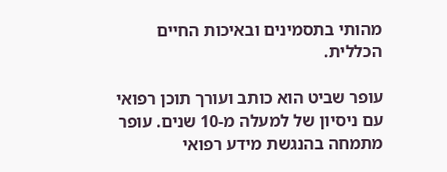מהותי בתסמינים ובאיכות החיים הכללית.

עופר שביט הוא כותב ועורך תוכן רפואי עם ניסיון של למעלה מ-10 שנים. עופר מתמחה בהנגשת מידע רפואי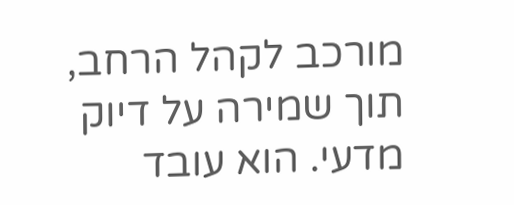מורכב לקהל הרחב, תוך שמירה על דיוק מדעי. הוא עובד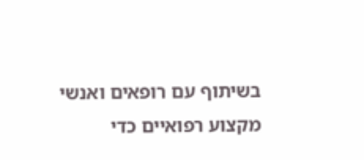בשיתוף עם רופאים ואנשי מקצוע רפואיים כדי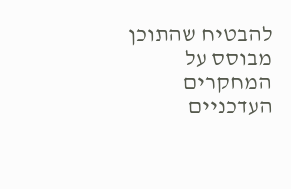להבטיח שהתוכן מבוסס על המחקרים העדכניים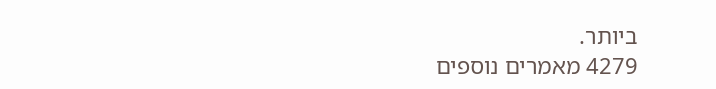ביותר.
4279 מאמרים נוספים